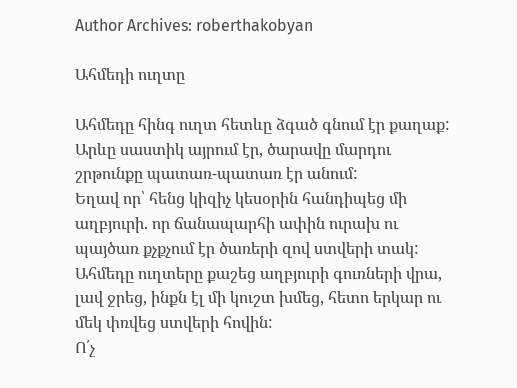Author Archives: roberthakobyan

Ահմեդի ուղտը

Ահմեդը հինգ ուղտ հետևը ձգած գնում էր քաղաք:
Արևը սաստիկ այրում էր, ծարավը մարդու շրթունքը պատառ-պատառ էր անում:
Եղավ որ՝ հենց կիզիչ կեսօրին հանդիպեց մի աղբյուրի. որ ճանապարհի ափին ուրախ ու պայծառ քչքչում էր ծառերի զով ստվերի տակ:
Ահմեդը ուղտերը քաշեց աղբյուրի գուռների վրա, լավ ջրեց, ինքն էլ մի կուշտ խմեց, հետո երկար ու մեկ փռվեց ստվերի հովին:
Ո՛չ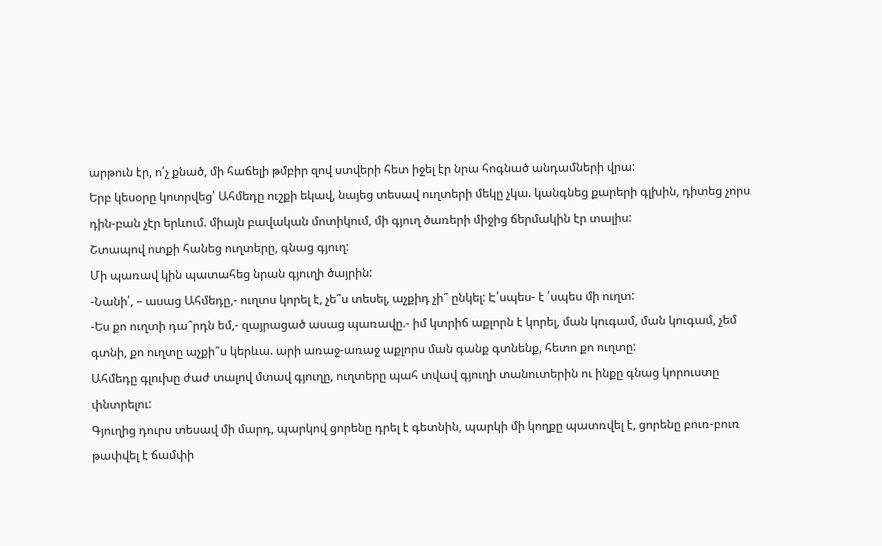արթուն էր, ո՛չ քնած, մի հաճելի թմբիր զով ստվերի հետ իջել էր նրա հոգնած անդամների վրա:
Երբ կեսօրը կոտրվեց՝ Ահմեդը ուշքի եկավ, նայեց տեսավ ուղտերի մեկը չկա. կանգնեց քարերի գլխին, դիտեց չորս դին-բան չէր երևում. միայն բավական մոտիկում, մի գյուղ ծառերի միջից ճերմակին էր տալիս:
Շտապով ոտքի հանեց ուղտերը, գնաց գյուղ:
Մի պառավ կին պատահեց նրան գյուղի ծայրին:
-Նանի՛, – ասաց Ահմեդը,- ուղտս կորել է, չե՞ս տեսել, աչքիդ չի՞ ընկել: Է՛սպես- է ՛սպես մի ուղտ:
-Ես քո ուղտի դա՞րդն եմ,- զայրացած ասաց պառավը.- իմ կտրիճ աքլորն է կորել, ման կուգամ, ման կուգամ, չեմ գտնի, քո ուղտը աչքի՞ս կերևա. արի առաջ-առաջ աքլորս ման գանք գտնենք, հետո քո ուղտը:
Ահմեդը գլուխը ժաժ տալով մտավ գյուղը, ուղտերը պահ տվավ գյուղի տանուտերին ու ինքը գնաց կորուստը փնտրելու:
Գյուղից դուրս տեսավ մի մարդ, պարկով ցորենը դրել է գետնին, պարկի մի կողքը պատռվել է, ցորենը բուռ-բուռ թափվել է ճամփի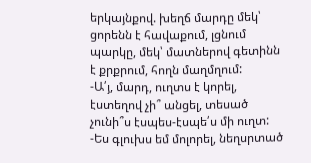երկայնքով. խեղճ մարդը մեկ՝ ցորենն է հավաքում, լցնում պարկը, մեկ՝ մատներով գետինն է քրքրում, հողն մաղմղում:
-Ա՛յ, մարդ, ուղտս է կորել, էստեղով չի՞ անցել, տեսած չունի՞ս էսպես-էսպե՛ս մի ուղտ:
-Ես գլուխս եմ մոլորել, նեղսրտած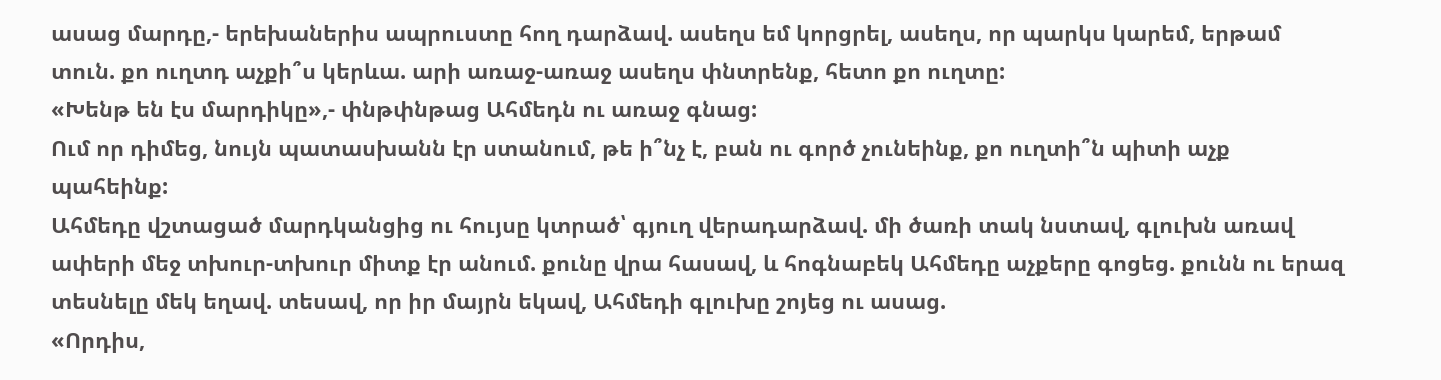ասաց մարդը,- երեխաներիս ապրուստը հող դարձավ. ասեղս եմ կորցրել, ասեղս, որ պարկս կարեմ, երթամ տուն. քո ուղտդ աչքի՞ս կերևա. արի առաջ-առաջ ասեղս փնտրենք, հետո քո ուղտը:
«Խենթ են էս մարդիկը»,- փնթփնթաց Ահմեդն ու առաջ գնաց:
Ում որ դիմեց, նույն պատասխանն էր ստանում, թե ի՞նչ է, բան ու գործ չունեինք, քո ուղտի՞ն պիտի աչք պահեինք:
Ահմեդը վշտացած մարդկանցից ու հույսը կտրած՝ գյուղ վերադարձավ. մի ծառի տակ նստավ, գլուխն առավ ափերի մեջ տխուր-տխուր միտք էր անում. քունը վրա հասավ, և հոգնաբեկ Ահմեդը աչքերը գոցեց. քունն ու երազ տեսնելը մեկ եղավ. տեսավ, որ իր մայրն եկավ, Ահմեդի գլուխը շոյեց ու ասաց.
«Որդիս,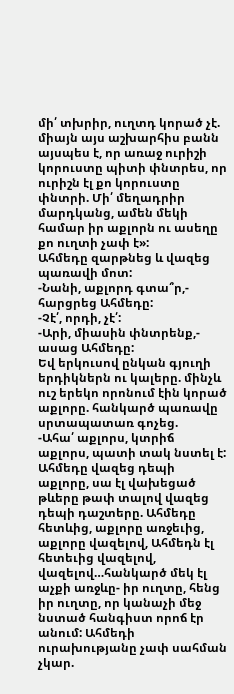մի՛ տխրիր, ուղտդ կորած չէ. միայն այս աշխարհիս բանն այսպես է, որ առաջ ուրիշի կորուստը պիտի փնտրես, որ ուրիշն էլ քո կորուստը փնտրի. Մի՛ մեղադրիր մարդկանց, ամեն մեկի համար իր աքլորն ու ասեղը քո ուղտի չափ է»:
Ահմեդը զարթնեց և վազեց պառավի մոտ:
-Նանի, աքլորդ գտա՞ր,- հարցրեց Ահմեդը:
-Չէ՛, որդի, չէ՛:
-Արի, միասին փնտրենք,- ասաց Ահմեդը:
Եվ երկուսով ընկան գյուղի երդիկներն ու կալերը. մինչև ուշ երեկո որոնում էին կորած աքլորը. հանկարծ պառավը սրտապատառ գոչեց.
-Ահա՛ աքլորս, կտրիճ աքլորս, պատի տակ նստել է:
Ահմեդը վազեց դեպի աքլորը, սա էլ վախեցած թևերը թափ տալով վազեց դեպի դաշտերը. Ահմեդը հետևից, աքլորը առջեւից, աքլորը վազելով, Ահմեդն էլ հետեւից վազելով, վազելով…հանկարծ մեկ էլ աչքի առջևը- իր ուղտը, հենց իր ուղտը, որ կանաչի մեջ նստած հանգիստ որոճ էր անում: Ահմեդի ուրախությանը չափ սահման չկար.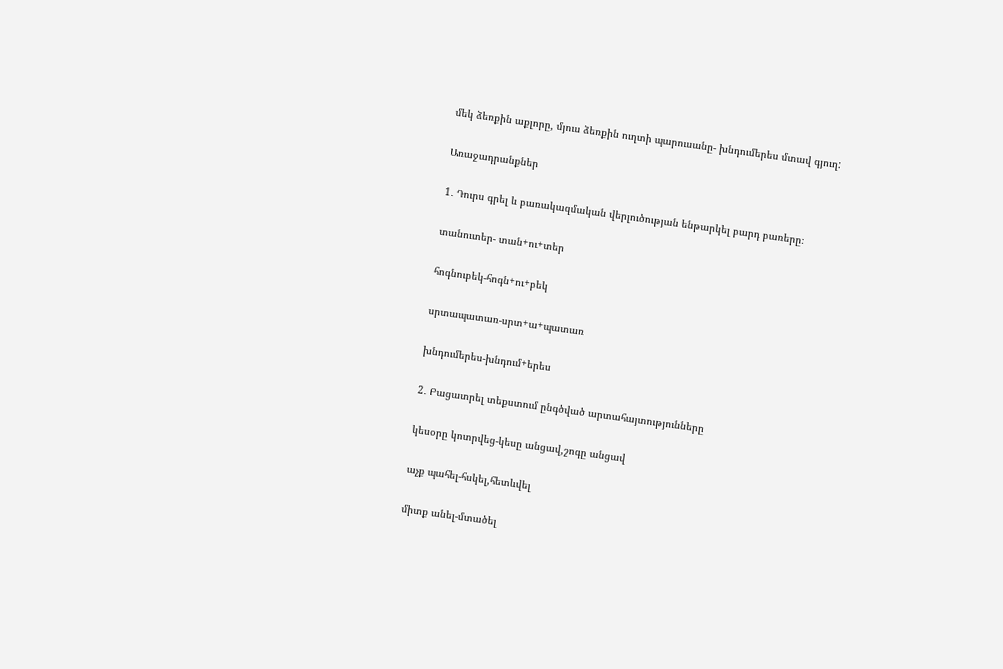մեկ ձեռքին աքլորը, մյուս ձեռքին ուղտի պարուսանը- խնդումերես մտավ գյուղ:

Առաջադրանքներ

1․ Դուրս գրել և բառակազմական վերլուծության ենթարկել բարդ բառերը։

տանուտեր- տան+ու+տեր

հոգնուբեկ-հոգն+ու+բեկ

սրտապատառ-սրտ+ա+պատառ

խնդումերես-խնդում+երես

2․ Բացատրել տեքստում ընգծված արտահայտությունները

կեսօրը կոտրվեց-կեսը անցավ,շոգը անցավ

աչք պահել-հսկել,հետևվել

միտք անել-մտածել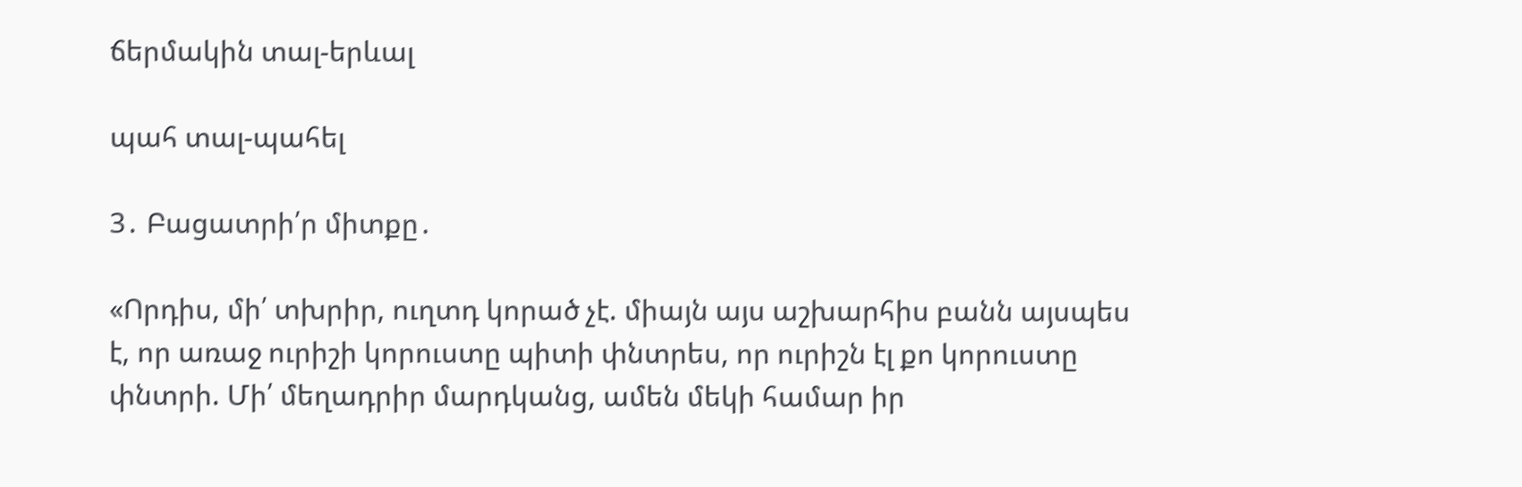ճերմակին տալ-երևալ

պահ տալ-պահել

3․ Բացատրի՛ր միտքը․

«Որդիս, մի՛ տխրիր, ուղտդ կորած չէ. միայն այս աշխարհիս բանն այսպես է, որ առաջ ուրիշի կորուստը պիտի փնտրես, որ ուրիշն էլ քո կորուստը փնտրի. Մի՛ մեղադրիր մարդկանց, ամեն մեկի համար իր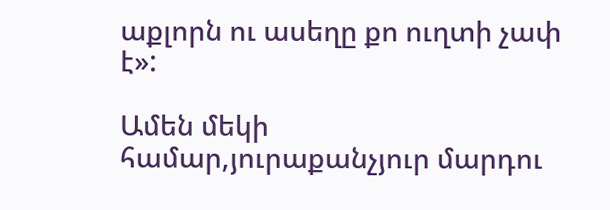աքլորն ու ասեղը քո ուղտի չափ է»:

Ամեն մեկի համար,յուրաքանչյուր մարդու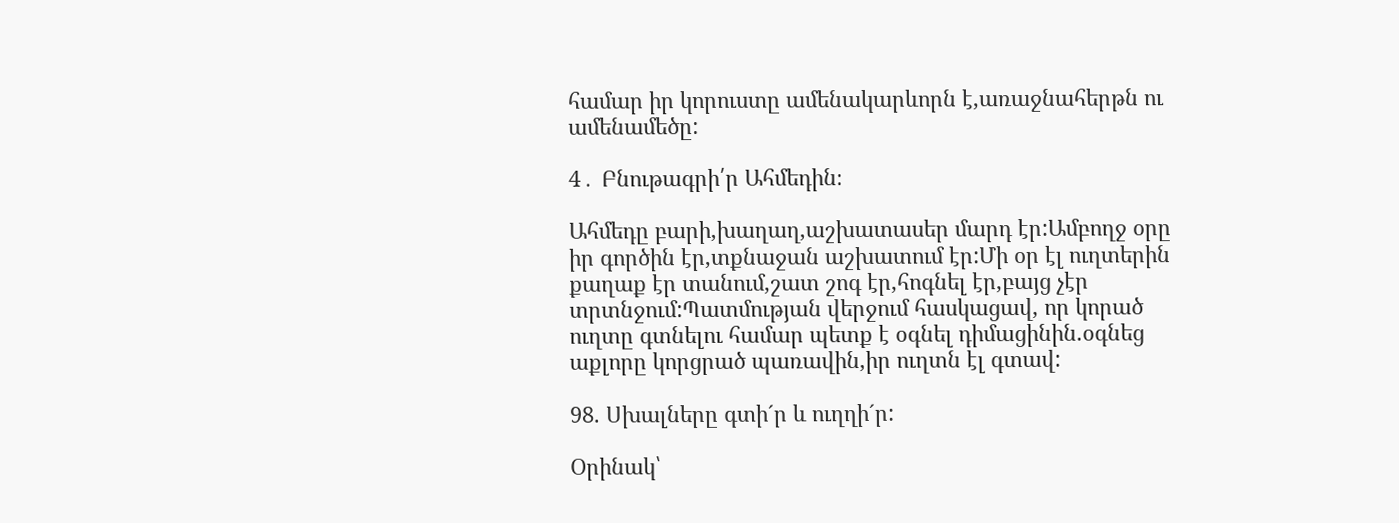համար իր կորուստը ամենակարևորն է,առաջնահերթն ու ամենամեծը:

4․ Բնութագրի՛ր Ահմեդին։

Ահմեդը բարի,խաղաղ,աշխատասեր մարդ էր:Ամբողջ օրը իր գործին էր,տքնաջան աշխատում էր:Մի օր էլ ուղտերին քաղաք էր տանում,շատ շոգ էր,հոգնել էր,բայց չէր տրտնջում:Պատմության վերջում հասկացավ, որ կորած ուղտը գտնելու համար պետք է օգնել դիմացինին.օգնեց աքլորը կորցրած պառավին,իր ուղտն էլ գտավ:

98. Սխալները գտի´ր և ուղղի´ր:

Օրինակ՝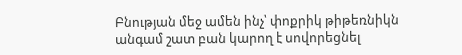Բնության մեջ ամեն ինչ՝ փոքրիկ թիթեռնիկն անգամ շատ բան կարող է սովորեցնել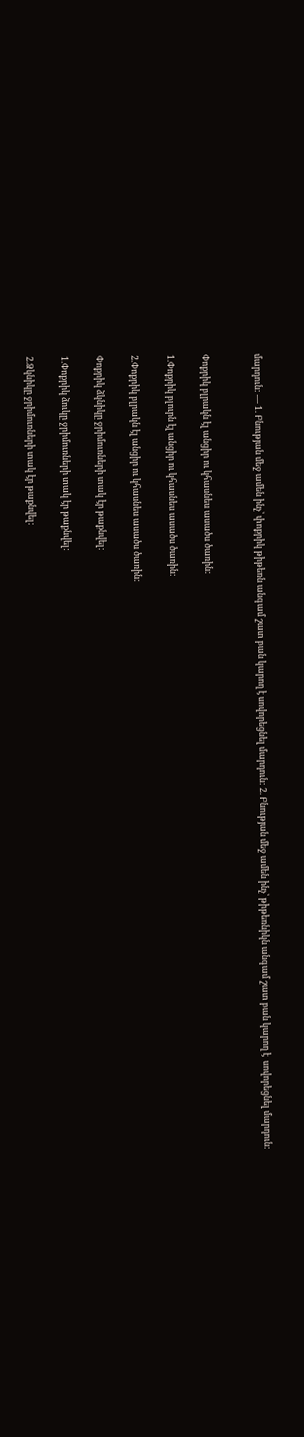մարդուն: — 1. Բնության մեջ ամեն ինչ՝ փոքրիկ թիթեռն անգամ շատ բան կարող է սովորեցնել մարդուն: 2. Բնության մեջ ամեն ինչ՝ թիթեռնիկն անգամ շատ բան կարող է  սովորեցնել մարդուն:


Փոքրիկ բլրակն էլ անցիր ու կհասնես ասածս ծառին:

1.Փոքրիկ բլուրն էլ անցիր ու կհասնես ասածս ծառին:

2.Փոքրիկ բլրակն էլ անցիր ու կհասնես ասածս ծառին:

Փոքրիկ ձկնիկը ջրիմուռների տակ էր թաքնվել:

1.Փոքրիկ ձուկը ջրիմուռների տակ էր թաքնվել:

2.Ձկնիկը ջրիմուռների տակ էր թաքնվել: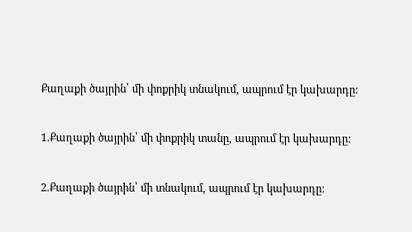Քաղաքի ծայրին՝ մի փոքրիկ տնակում, ապրում էր կախարդը:

1.Քաղաքի ծայրին՝ մի փոքրիկ տանը, ապրում էր կախարդը:

2.Քաղաքի ծայրին՝ մի տնակում, ապրում էր կախարդը: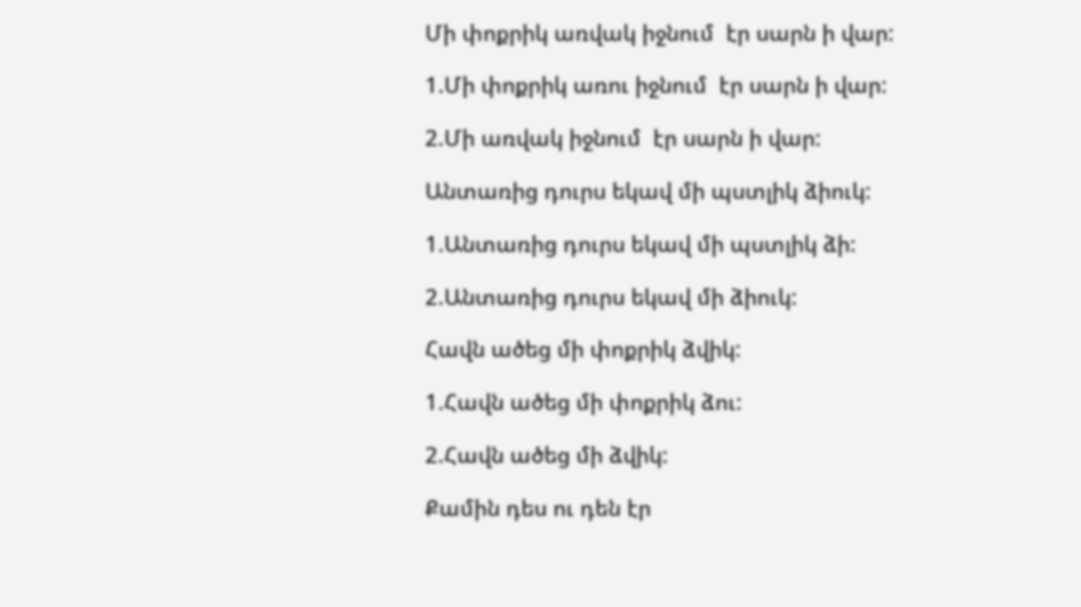Մի փոքրիկ առվակ իջնում  էր սարն ի վար:

1.Մի փոքրիկ առու իջնում  էր սարն ի վար:

2.Մի առվակ իջնում  էր սարն ի վար:

Անտառից դուրս եկավ մի պստլիկ ձիուկ:

1.Անտառից դուրս եկավ մի պստլիկ ձի:

2.Անտառից դուրս եկավ մի ձիուկ:

Հավն ածեց մի փոքրիկ ձվիկ:

1.Հավն ածեց մի փոքրիկ ձու:

2.Հավն ածեց մի ձվիկ:

Քամին դես ու դեն էր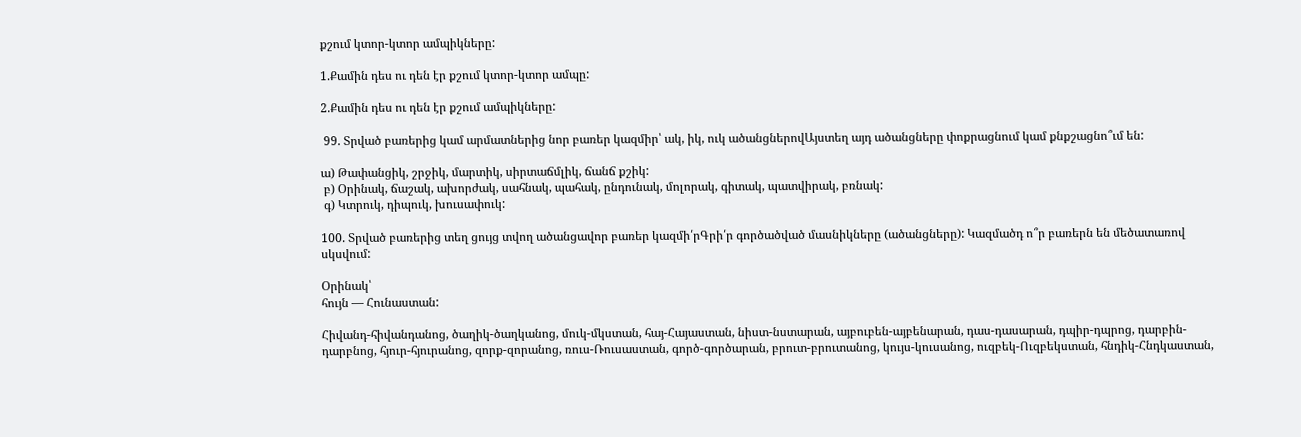քշում կտոր-կտոր ամպիկները:

1.Քամին դես ու դեն էր քշում կտոր-կտոր ամպը:

2.Քամին դես ու դեն էր քշում ամպիկները:

 99. Տրված բառերից կամ արմատներից նոր բառեր կազմիր՝ ակ, իկ, ուկ ածանցներովԱյստեղ այդ ածանցները փոքրացնում կամ քնքշացնո՞ւմ են:

ա) Թափանցիկ, շրջիկ, մարտիկ, սիրտաճմլիկ, ճանճ քշիկ:
 բ) Օրինակ, ճաշակ, ախորժակ, սահնակ, պահակ, ընդունակ, մոլորակ, գիտակ, պատվիրակ, բռնակ:
 գ) Կտրուկ, դիպուկ, խուսափուկ:

100. Տրված բառերից տեղ ցույց տվող ածանցավոր բառեր կազմի՛րԳրի՛ր գործածված մասնիկները (ածանցները): Կազմածդ ո՞ր բառերն են մեծատառով սկսվում:

Օրինակ՝
հույն — Հունաստան:

Հիվանդ-հիվանդանոց, ծաղիկ-ծաղկանոց, մուկ-մկստան, հայ-Հայաստան, նիստ-նստարան, այբուբեն-այբենարան, դաս-դասարան, դպիր-դպրոց, դարբին-դարբնոց, հյուր-հյուրանոց, զորք-զորանոց, ռուս-Ռուսաստան, գործ-գործարան, բրուտ-բրուտանոց, կույս-կուսանոց, ուզբեկ-Ուզբեկստան, հնդիկ-Հնդկաստան,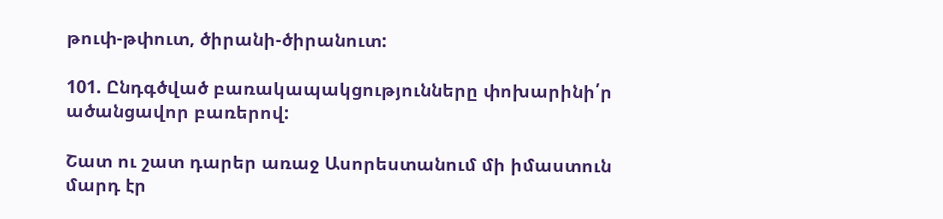թուփ-թփուտ, ծիրանի-ծիրանուտ:

101. Ընդգծված բառակապակցությունները փոխարինի՛ր ածանցավոր բառերով:

Շատ ու շատ դարեր առաջ Ասորեստանում մի իմաստուն մարդ էր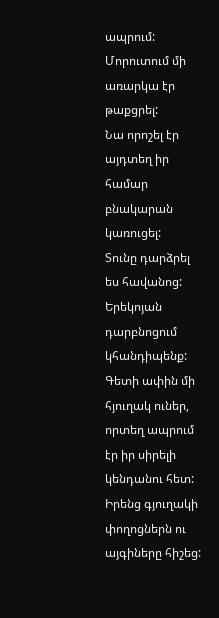ապրում:
Մորուտում մի առարկա էր  թաքցրել:
Նա որոշել էր այդտեղ իր համար բնակարան կառուցել:
Տունը դարձրել ես հավանոց:
Երեկոյան դարբնոցում կհանդիպենք:
Գետի ափին մի հյուղակ ուներ, որտեղ ապրում էր իր սիրելի կենդանու հետ:
Իրենց գյուղակի փողոցներն ու այգիները հիշեց: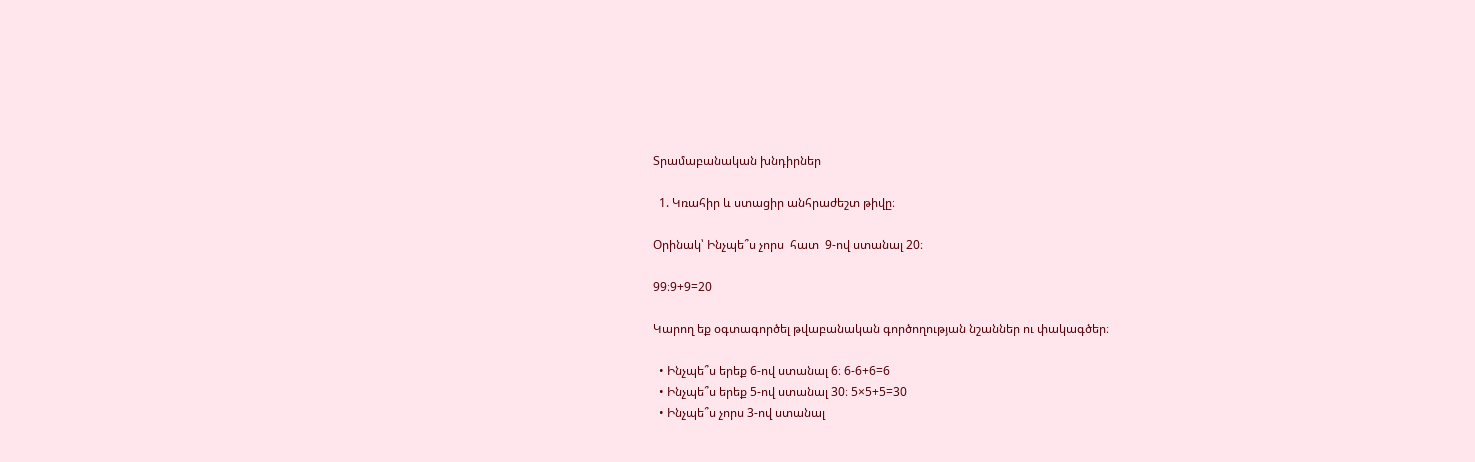Տրամաբանական խնդիրներ

  1. Կռահիր և ստացիր անհրաժեշտ թիվը։

Օրինակ՝ Ինչպե՞ս չորս  հատ  9-ով ստանալ 20։

99։9+9=20

Կարող եք օգտագործել թվաբանական գործողության նշաններ ու փակագծեր։

  • Ինչպե՞ս երեք 6-ով ստանալ 6։ 6-6+6=6
  • Ինչպե՞ս երեք 5-ով ստանալ 30։ 5×5+5=30
  • Ինչպե՞ս չորս 3-ով ստանալ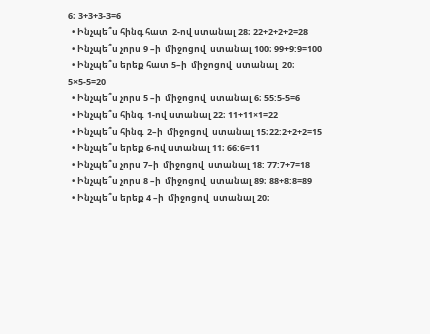6։ 3+3+3-3=6
  • Ինչպե՞ս հինգ հատ  2-ով ստանալ 28։ 22+2+2+2=28
  • Ինչպե՞ս չորս 9 –ի  միջոցով  ստանալ 100։ 99+9:9=100
  • Ինչպե՞ս երեք հատ 5–ի  միջոցով  ստանալ  20։ 5×5-5=20
  • Ինչպե՞ս չորս 5 –ի  միջոցով  ստանալ 6։ 55:5-5=6
  • Ինչպե՞ս հինգ  1-ով ստանալ 22։ 11+11×1=22
  • Ինչպե՞ս հինգ  2–ի  միջոցով  ստանալ 15։22:2+2+2=15
  • Ինչպե՞ս երեք 6-ով ստանալ 11։ 66:6=11
  • Ինչպե՞ս չորս 7–ի  միջոցով  ստանալ 18: 77:7+7=18
  • Ինչպե՞ս չորս 8 –ի  միջոցով  ստանալ 89։ 88+8:8=89
  • Ինչպե՞ս երեք 4 –ի  միջոցով  ստանալ 20։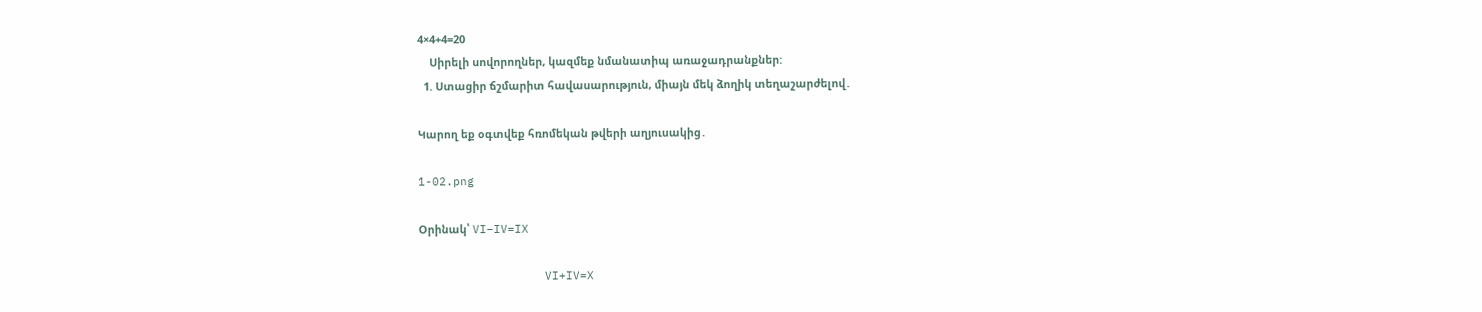4×4+4=20
    Սիրելի սովորողներ, կազմեք նմանատիպ առաջադրանքներ:
  1. Ստացիր ճշմարիտ հավասարություն, միայն մեկ ձողիկ տեղաշարժելով․

Կարող եք օգտվեք հռոմեկան թվերի աղյուսակից․

1-02.png

Օրինակ՝ VI−IV=IX

                  VI+IV=X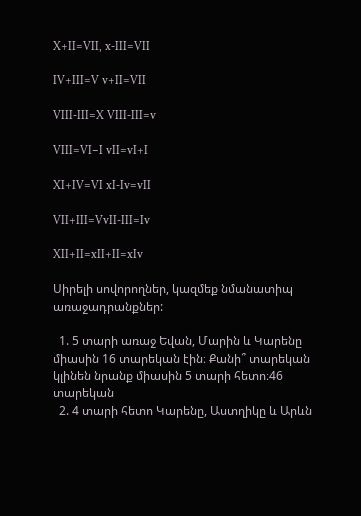X+II=VII, x-III=VII

IV+III=V v+II=VII

VIII-III=X VIII-III=v

VIII=VI−I vII=vI+I

XI+IV=VI xI-Iv=vII

VII+III=VvII-III=Iv

XII+II=xII+II=xIv

Սիրելի սովորողներ, կազմեք նմանատիպ առաջադրանքներ:

  1. 5 տարի առաջ Եվան, Մարին և Կարենը միասին 16 տարեկան էին։ Քանի՞ տարեկան  կլինեն նրանք միասին 5 տարի հետո։46 տարեկան
  2. 4 տարի հետո Կարենը, Աստղիկը և Արևն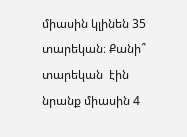միասին կլինեն 35 տարեկան։ Քանի՞ տարեկան  էին նրանք միասին 4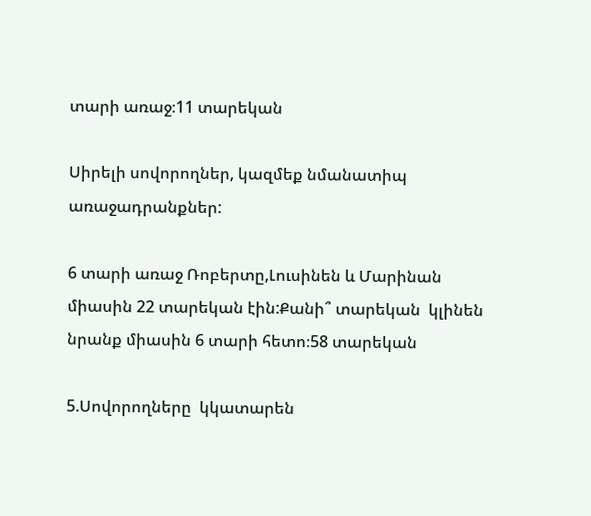տարի առաջ։11 տարեկան

Սիրելի սովորողներ, կազմեք նմանատիպ առաջադրանքներ:

6 տարի առաջ Ռոբերտը,Լուսինեն և Մարինան միասին 22 տարեկան էին:Քանի՞ տարեկան  կլինեն նրանք միասին 6 տարի հետո։58 տարեկան

5.Սովորողները  կկատարեն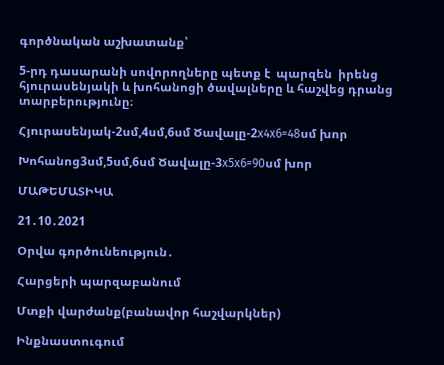գործնական աշխատանք՝

5-րդ դասարանի սովորողները պետք է  պարզեն  իրենց հյուրասենյակի և խոհանոցի ծավալները և հաշվեց դրանց տարբերությունը։

Հյուրասենյակ-2սմ,4սմ,6սմ Ծավալը-2x4x6=48սմ խոր

Խոհանոց3սմ,5սմ,6սմ Ծավալը-3x5x6=90սմ խոր

ՄԱԹԵՄԱՏԻԿԱ

21․10․2021

Օրվա գործունեություն․

Հարցերի պարզաբանում

Մտքի վարժանք(բանավոր հաշվարկներ)

Ինքնաստուգում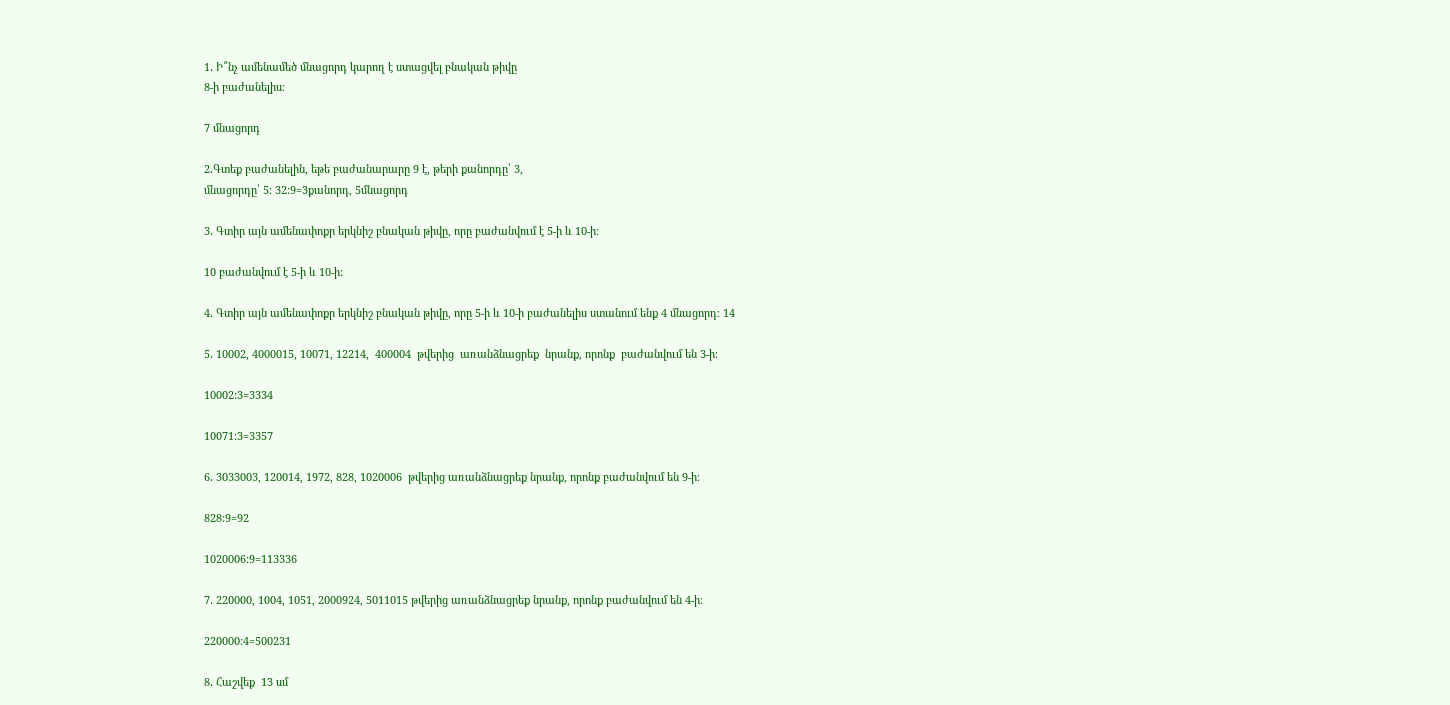1․ Ի՞նչ ամենամեծ մնացորդ կարող է ստացվել բնական թիվը
8-ի բաժանելիս։

7 մնացորդ

2․Գտեք բաժանելին, եթե բաժանարարը 9 է, թերի քանորդը՝ 3,
մնացորդը՝ 5։ 32:9=3քանորդ, 5մնացորդ

3․ Գտիր այն ամենափոքր երկնիշ բնական թիվը, որը բաժանվում է 5-ի և 10-ի։

10 բաժանվում է 5-ի և 10-ի:

4․ Գտիր այն ամենափոքր երկնիշ բնական թիվը, որը 5-ի և 10-ի բաժանելիս ստանում ենք 4 մնացորդ։ 14

5․ 10002, 4000015, 10071, 12214,  400004  թվերից  առանձնացրեք  նրանք, որոնք  բաժանվում են 3-ի։

10002:3=3334

10071:3=3357

6․ 3033003, 120014, 1972, 828, 1020006  թվերից առանձնացրեք նրանք, որոնք բաժանվում են 9-ի։

828:9=92

1020006:9=113336

7․ 220000, 1004, 1051, 2000924, 5011015 թվերից առանձնացրեք նրանք, որոնք բաժանվում են 4-ի։

220000:4=500231

8․ Հաշվեք  13 սմ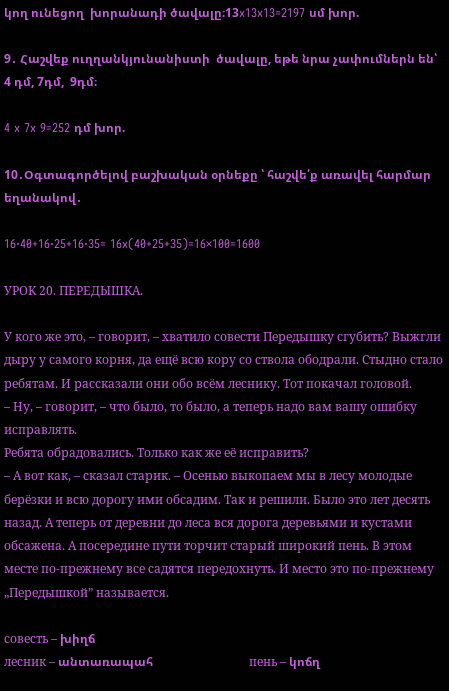կող ունեցող  խորանադի ծավալը։13x13x13=2197 սմ խոր.

9․ Հաշվեք ուղղանկյունանիստի  ծավալը, եթե նրա չափումներն են՝ 4 դմ, 7դմ,  9դմ։

4 x 7x 9=252 դմ խոր.

10․Օգտագործելով բաշխական օրնեքը ՝ հաշվե՛ք առավել հարմար եղանակով․

16·40+16·25+16·35= 16x(40+25+35)=16×100=1600

УРОК 20. ПЕРЕДЫШКА.

У кого же это, – говорит, – хватило совести Передышку сгубить? Выжгли дыру у самого корня, да ещё всю кору со ствола ободрали. Стыдно стало ребятам. И рассказали они обо всём леснику. Тот покачал головой.
– Ну, – говорит, – что было, то было, а теперь надо вам вашу ошибку исправлять.
Ребята обрадовались. Только как же её исправить?
– А вот как, – сказал старик. – Осенью выкопаем мы в лесу молодые берёзки и всю дорогу ими обсадим. Так и решили. Было это лет десять назад. А теперь от деревни до леса вся дорога деревьями и кустами обсажена. А посередине пути торчит старый широкий пень. В этом месте по-прежнему все садятся передохнуть. И место это по-прежнему „Передышкой” называется.

совесть – խիղճ
лесник – անտառապահ                                пень – կոճղ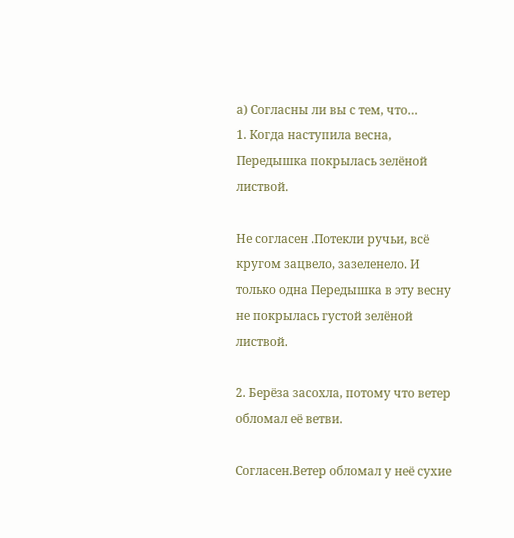а) Согласны ли вы с тем, что…
1. Когда наступила весна, Передышка покрылась зелёной листвой.

Не согласен .Потекли ручьи, всё кругом зацвело, зазеленело. И только одна Передышка в эту весну не покрылась густой зелёной листвой.

2. Берёза засохла, потому что ветер обломал её ветви.

Согласен.Ветер обломал у неё сухие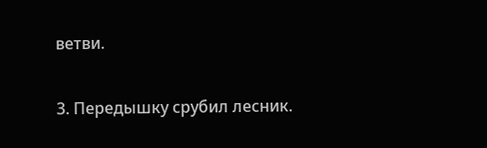ветви.

3. Передышку срубил лесник.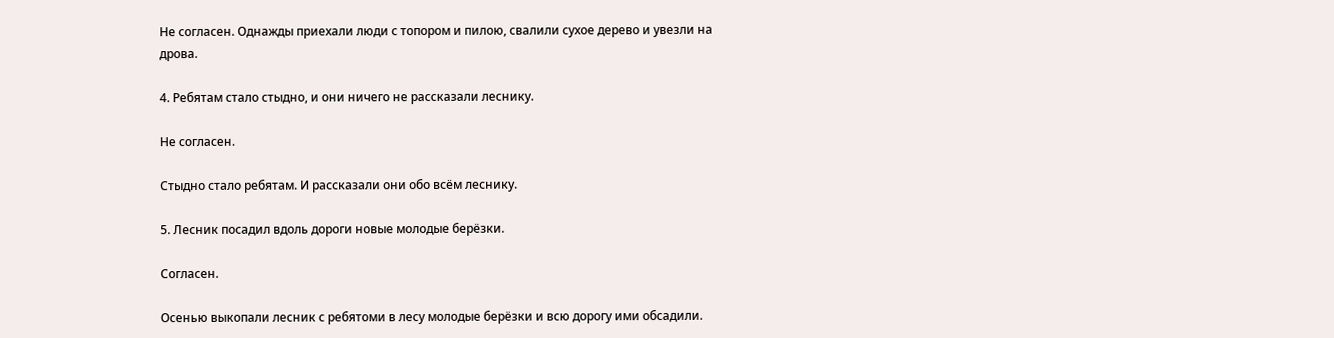Не согласен. Однажды приехали люди с топором и пилою, свалили сухое дерево и увезли на
дрова.

4. Ребятам стало стыдно, и они ничего не рассказали леснику.

Не согласен.

Стыдно стало ребятам. И рассказали они обо всём леснику.

5. Лесник посадил вдоль дороги новые молодые берёзки.

Согласен.

Осенью выкопали лесник с ребятоми в лесу молодые берёзки и всю дорогу ими обсадили.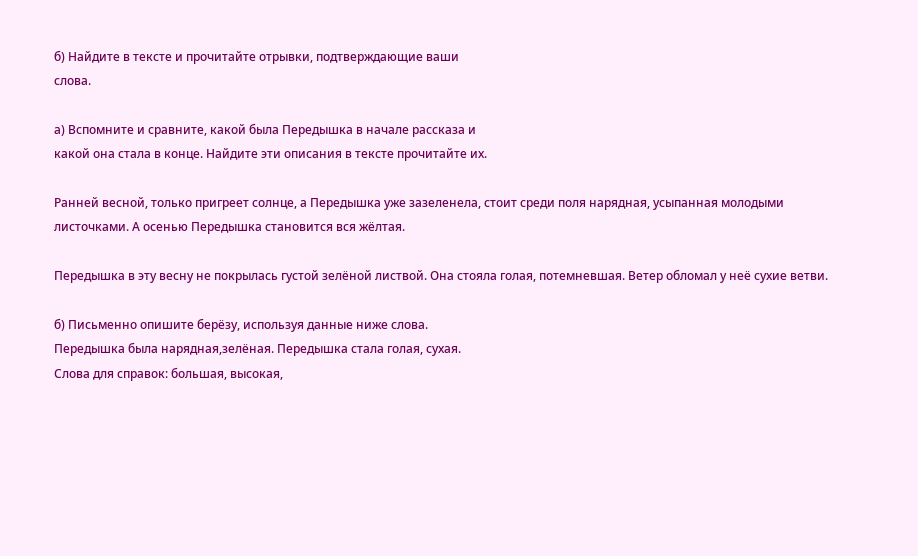б) Найдите в тексте и прочитайте отрывки, подтверждающие ваши
слова.

а) Вспомните и сравните, какой была Передышка в начале рассказа и
какой она стала в конце. Найдите эти описания в тексте прочитайте их.

Ранней весной, только пригреет солнце, а Передышка уже зазеленела, стоит среди поля нарядная, усыпанная молодыми листочками. А осенью Передышка становится вся жёлтая.

Передышка в эту весну не покрылась густой зелёной листвой. Она стояла голая, потемневшая. Ветер обломал у неё сухие ветви.

б) Письменно опишите берёзу, используя данные ниже слова.
Передышка была нарядная,зелёная. Передышка стала голая, сухая.
Слова для справок: большая, высокая,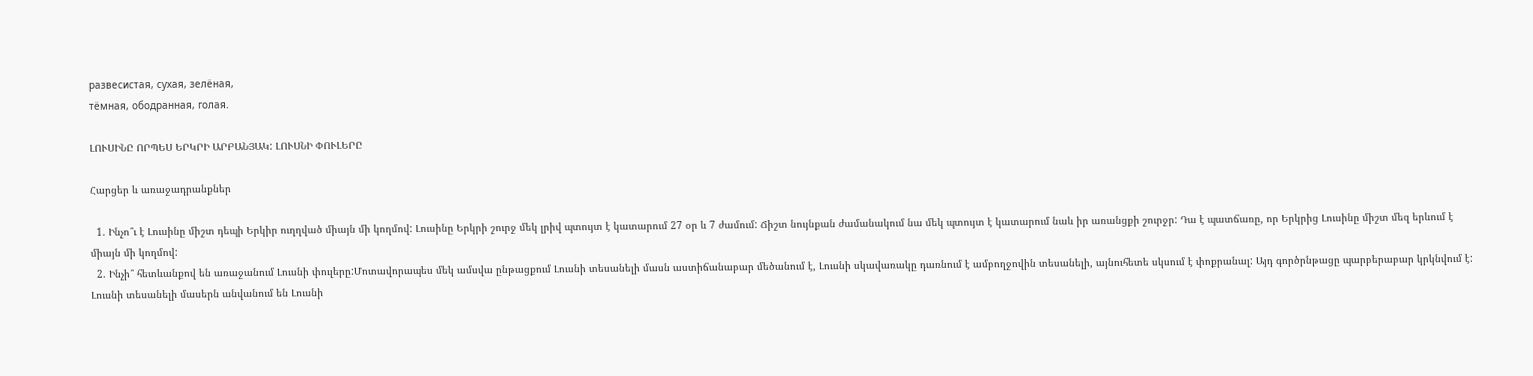развесистая, сухая, зелёная,
тёмная, ободранная, голая.

ԼՈՒՍԻՆԸ ՈՐՊԵՍ ԵՐԿՐԻ ԱՐԲԱՆՅԱԿ: ԼՈՒՍՆԻ ՓՈՒԼԵՐԸ

Հարցեր և առաջադրանքներ

  1. Ինչո՞ւ է Լուսինը միշտ դեպի Երկիր ուղղված միայն մի կողմով: Լուսինը Երկրի շուրջ մեկ լրիվ պտույտ է կատարում 27 օր և 7 ժամում: Ճիշտ նույնքան ժամանակում նա մեկ պտույտ է կատարում նաև իր առանցքի շուրջր: Դա է պատճառը, որ Երկրից Լուսինը միշտ մեզ երևում է միայն մի կողմով:
  2. Ինչի՞ հետևանքով են առաջանում Լուսնի փուլերը:Մոտավորապես մեկ ամսվա ընթացքում Լուսնի տեսանելի մասն աստիճանաբար մեծանում է, Լուսնի սկավառակը դառնում է ամբողջովին տեսանելի, այնուհետե սկսում է փոքրանալ: Այդ գործրնթացը պարբերաբար կրկնվում է: Լուսնի տեսանելի մասերն անվանում են Լուսնի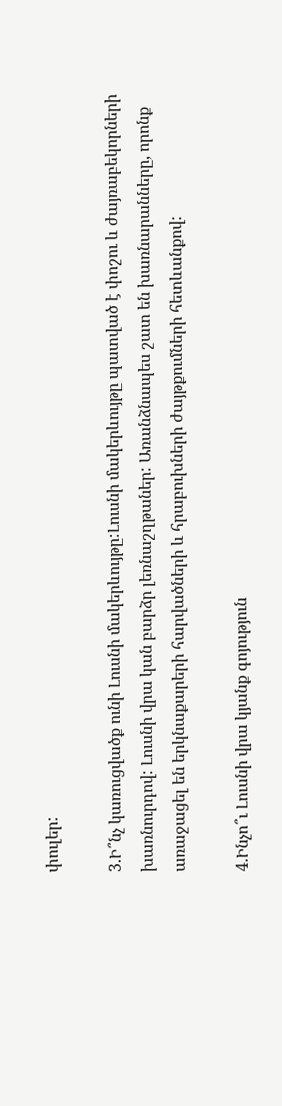փուլեր:

3.Ի՞նչ կառուցվածք ունի Լուսնի մակերևույթը:Լուսնի մակերևույթը պատված է փոշու և ժայռաբեկորների խառնուրդով: Լուսնի վրա կան բարձր լեռնաշղթաներ: Առանձնապես շատ են խառնարանները, որոնք առաջացել են երկնաքարերի հարվածների և հրաբուխների ժայթքումների հետևանքով:

4.Ինչո՞ւ Լուսնի վրա կյանք գոյություն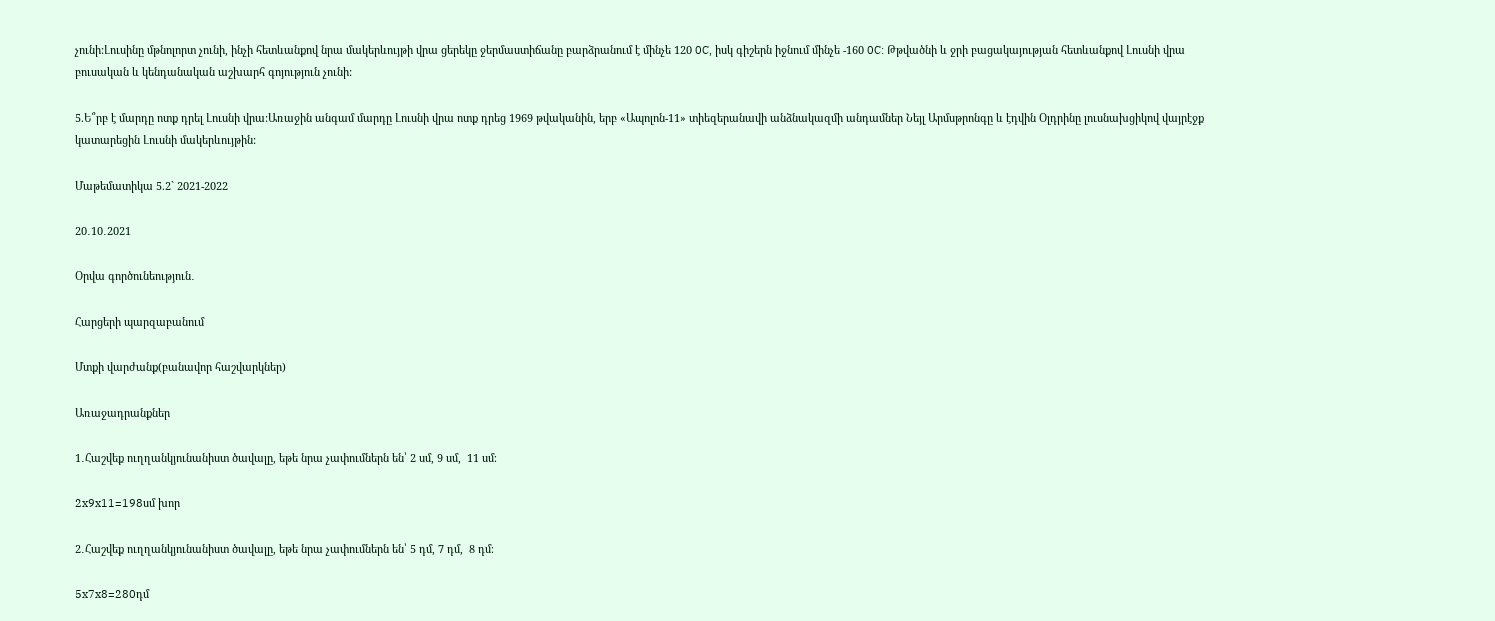չունի:Լուսինը մթնոլորտ չունի, ինչի հետևանքով նրա մակերևույթի վրա ցերեկը ջերմաստիճանը բարձրանում է մինչե 120 0C, իսկ գիշերն իջնում մինչե -160 0C: Թթվածնի և ջրի բացակայության հետևանքով Լուսնի վրա բուսական և կենդանական աշխարհ գոյություն չունի:

5.Ե՞րբ է մարդը ոտք դրել Լուսնի վրա:Առաջին անգամ մարդը Լուսնի վրա ոտք դրեց 1969 թվականին, երբ «Ապոլոն-11» տիեզերանավի անձնակազմի անդամներ Նեյլ Արմսթրոնգը և էդվին Օլդրինը լուսնախցիկով վայրէջք կատարեցին Լուսնի մակերևույթին:

Մաթեմատիկա 5.2` 2021-2022

20․10․2021

Օրվա գործունեություն․

Հարցերի պարզաբանում

Մտքի վարժանք(բանավոր հաշվարկներ)

Առաջադրանքներ

1․Հաշվեք ուղղանկյունանիստ ծավալը, եթե նրա չափումներն են՝ 2 սմ, 9 սմ,  11 սմ։

2x9x11=198սմ խոր

2․Հաշվեք ուղղանկյունանիստ ծավալը, եթե նրա չափումներն են՝ 5 դմ, 7 դմ,  8 դմ։

5x7x8=280դմ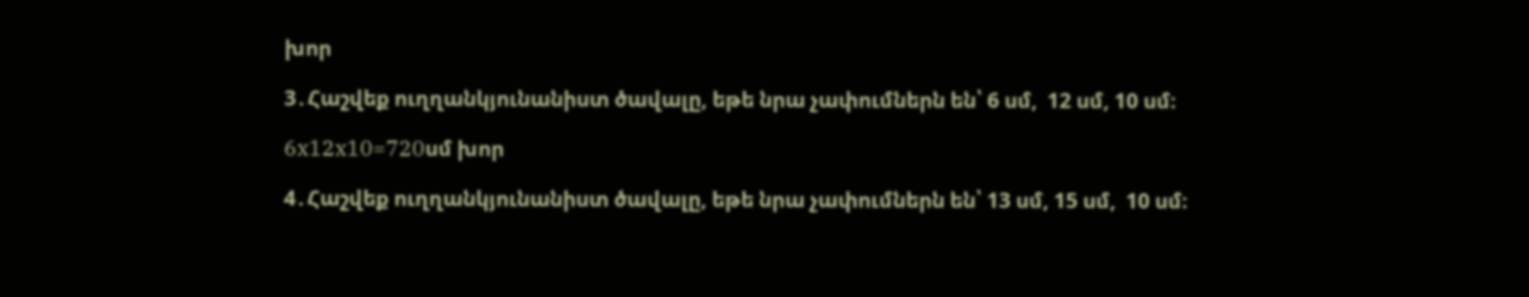խոր

3․Հաշվեք ուղղանկյունանիստ ծավալը, եթե նրա չափումներն են՝ 6 սմ,  12 սմ, 10 սմ։

6x12x10=720սմ խոր

4․Հաշվեք ուղղանկյունանիստ ծավալը, եթե նրա չափումներն են՝ 13 սմ, 15 սմ,  10 սմ։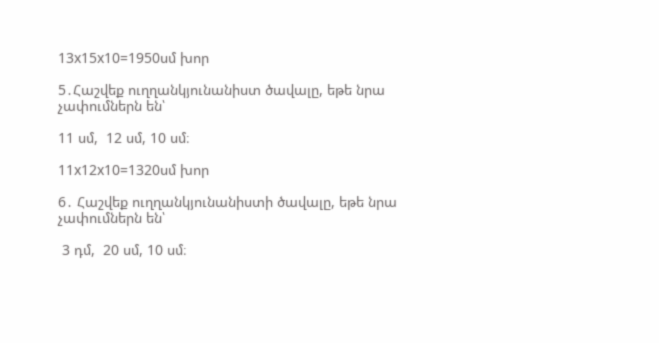13x15x10=1950սմ խոր

5․Հաշվեք ուղղանկյունանիստ ծավալը, եթե նրա չափումներն են՝

11 սմ,  12 սմ, 10 սմ։

11x12x10=1320սմ խոր

6․ Հաշվեք ուղղանկյունանիստի ծավալը, եթե նրա չափումներն են՝

 3 դմ,  20 սմ, 10 սմ։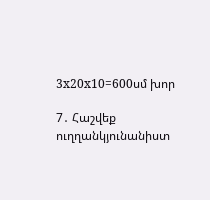3x20x10=600սմ խոր

7․ Հաշվեք ուղղանկյունանիստ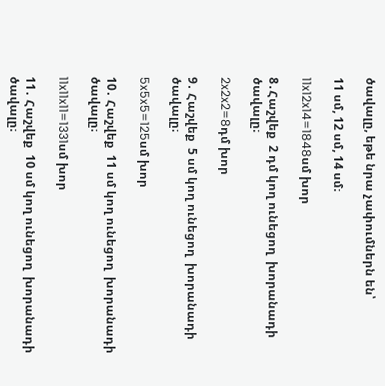ծավալը, եթե նրա չափումներն են՝

11 սմ, 12 սմ, 14 սմ։

11x12x14=1848սմ խոր

8․Հաշվեք  2 դմ կող ունեցող  խորանադի ծավալը։

2x2x2=8դմ խոր

9․ Հաշվեք  5 սմ կող ունեցող  խորանադի ծավալը։

5x5x5=125սմ խոր

10․ Հաշվեք  11 սմ կող ունեցող  խորանադի ծավալը։

11x11x11=1331սմ խոր

11․ Հաշվեք  10 սմ կող ունեցող  խորանադի ծավալը։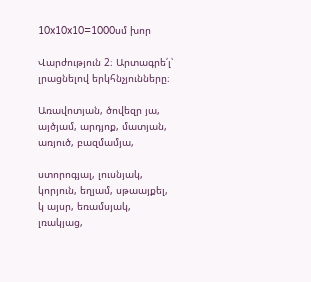10x10x10=1000սմ խոր

Վարժություն 2։ Արտագրե՛լ՝ լրացնելով երկհնչյունները։

Առավոտյան, ծովեզր յա, այծյամ, արդյոք, մատյան, առյուծ, բազմամյա,

ստորոգյալ, լուսնյակ, կորյուն, եղյամ, սթաայքել, կ այսր, եռամսյակ, լռակյաց,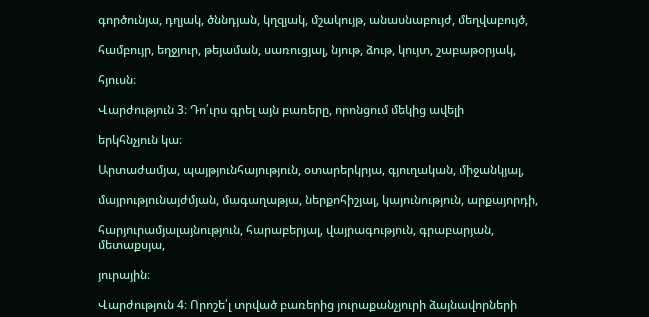գործունյա, դղյակ, ծննդյան, կղզյակ, մշակույթ, անասնաբույժ, մեղվաբույծ,

համբույր, եղջյուր, թեյաման, սառուցյալ, նյութ, ձութ, կույտ, շաբաթօրյակ,

հյուսն։

Վարժություն 3։ Դո՛ւրս գրել այն բառերը, որոնցում մեկից ավելի

երկհնչյուն կա։

Արտաժամյա, պայթյունհայություն, օտարերկրյա, գյուղական, միջանկյալ,

մայրությունայժմյան, մագաղաթյա, ներքոհիշյալ, կայունություն, արքայորդի,

հարյուրամյալայնություն, հարաբերյալ, վայրագություն, գրաբարյան, մետաքսյա,

յուրային։

Վարժություն 4։ Որոշե՛լ տրված բառերից յուրաքանչյուրի ձայնավորների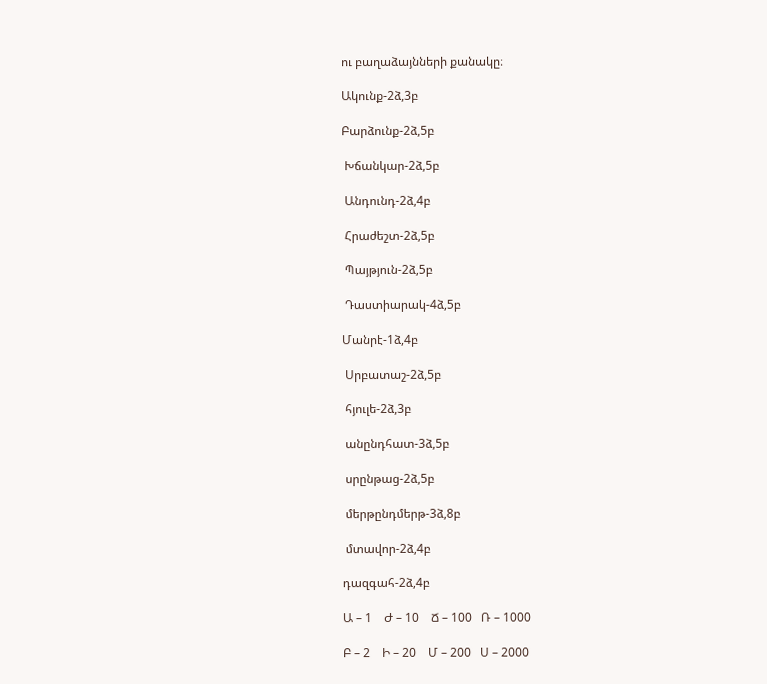ու բաղաձայնների քանակը։

Ակունք-2ձ,3բ

Բարձունք-2ձ,5բ

 Խճանկար-2ձ,5բ

 Անդունդ-2ձ,4բ

 Հրաժեշտ-2ձ,5բ

 Պայթյուն-2ձ,5բ

 Դաստիարակ-4ձ,5բ

Մանրէ-1ձ,4բ

 Սրբատաշ-2ձ,5բ

 հյուլե-2ձ,3բ

 անընդհատ-3ձ,5բ

 սրընթաց-2ձ,5բ

 մերթընդմերթ-3ձ,8բ

 մտավոր-2ձ,4բ

դազգահ-2ձ,4բ

Ա – 1    Ժ – 10    Ճ – 100   Ռ – 1000

Բ – 2    Ի – 20    Մ – 200   Ս – 2000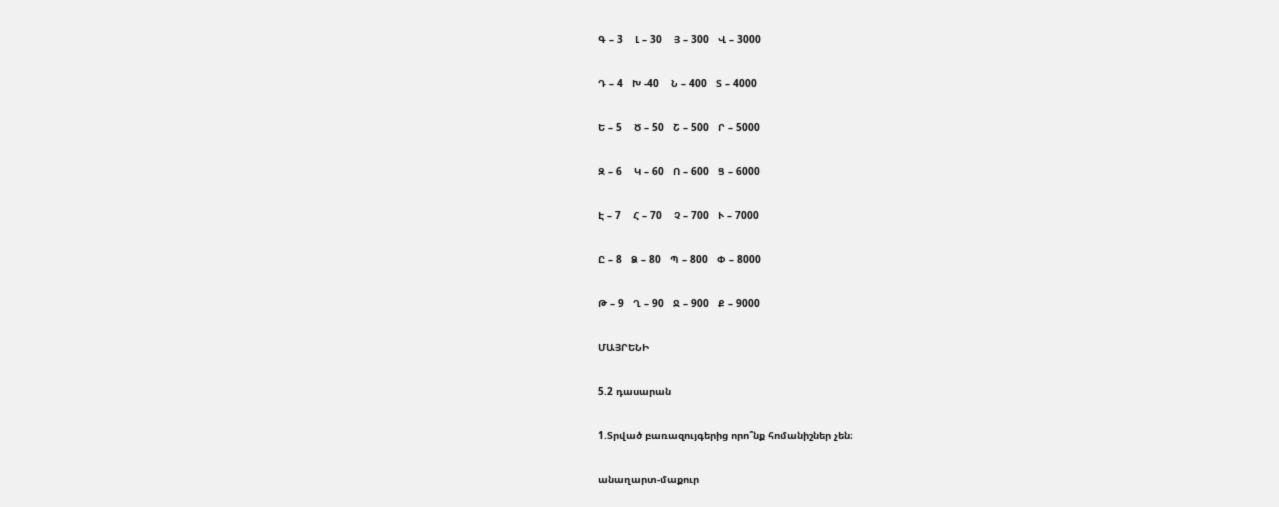Գ – 3    Լ – 30    Յ – 300   Վ – 3000

Դ – 4   Խ -40    Ն – 400   Տ – 4000

Ե – 5    Ծ – 50   Շ – 500   Ր – 5000

Զ – 6    Կ – 60   Ո – 600   Ց – 6000

Է – 7    Հ – 70    Չ – 700   Ւ – 7000

Ը – 8   Ձ – 80   Պ – 800   Փ – 8000

Թ – 9   Ղ – 90   Ջ – 900   Ք – 9000

ՄԱՅՐԵՆԻ

5.2 դասարան

1.Տրված բառազույգերից որո՞նք հոմանիշներ չեն։

անաղարտ-մաքուր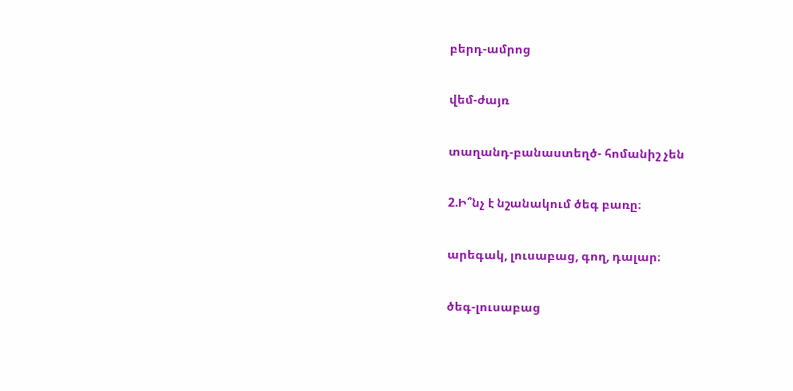բերդ-ամրոց

վեմ-ժայռ

տաղանդ-բանաստեղծ- հոմանիշ չեն

2.Ի՞նչ է նշանակում ծեգ բառը։

արեգակ, լուսաբաց, գող, դալար։

ծեգ-լուսաբաց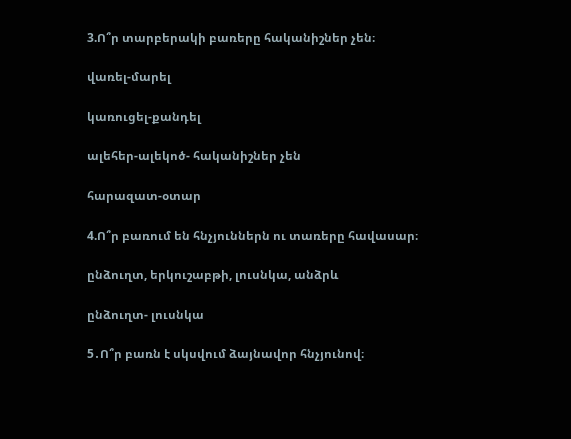3.Ո՞ր տարբերակի բառերը հականիշներ չեն։

վառել-մարել

կառուցել-քանդել

ալեհեր-ալեկոծ- հականիշներ չեն

հարազատ-օտար

4.Ո՞ր բառում են հնչյուններն ու տառերը հավասար։

ընձուղտ, երկուշաբթի, լուսնկա, անձրև

ընձուղտ- լուսնկա

5․Ո՞ր բառն է սկսվում ձայնավոր հնչյունով։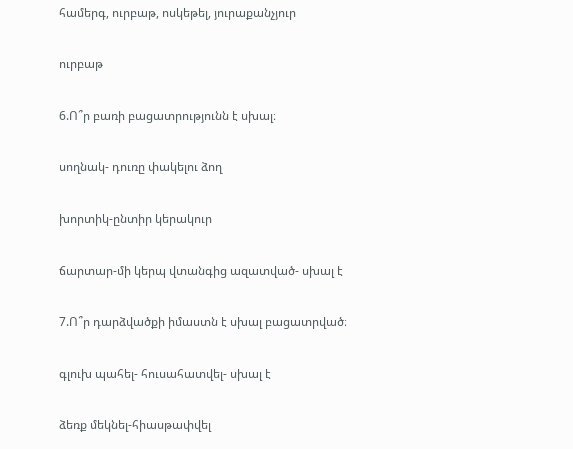համերգ, ուրբաթ, ոսկեթել, յուրաքանչյուր

ուրբաթ

6.Ո՞ր բառի բացատրությունն է սխալ։

սողնակ- դուռը փակելու ձող

խորտիկ-ընտիր կերակուր

ճարտար-մի կերպ վտանգից ազատված- սխալ է

7.Ո՞ր դարձվածքի իմաստն է սխալ բացատրված։

գլուխ պահել- հուսահատվել- սխալ է

ձեռք մեկնել-հիասթափվել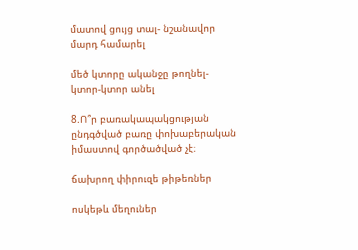մատով ցույց տալ- նշանավոր մարդ համարել

մեծ կտորը ականջը թողնել- կտոր-կտոր անել

8.Ո՞ր բառակապակցության ընդգծված բառը փոխաբերական իմաստով գործածված չէ։

ճախրող փիրուզե թիթեռներ

ոսկեթև մեղուներ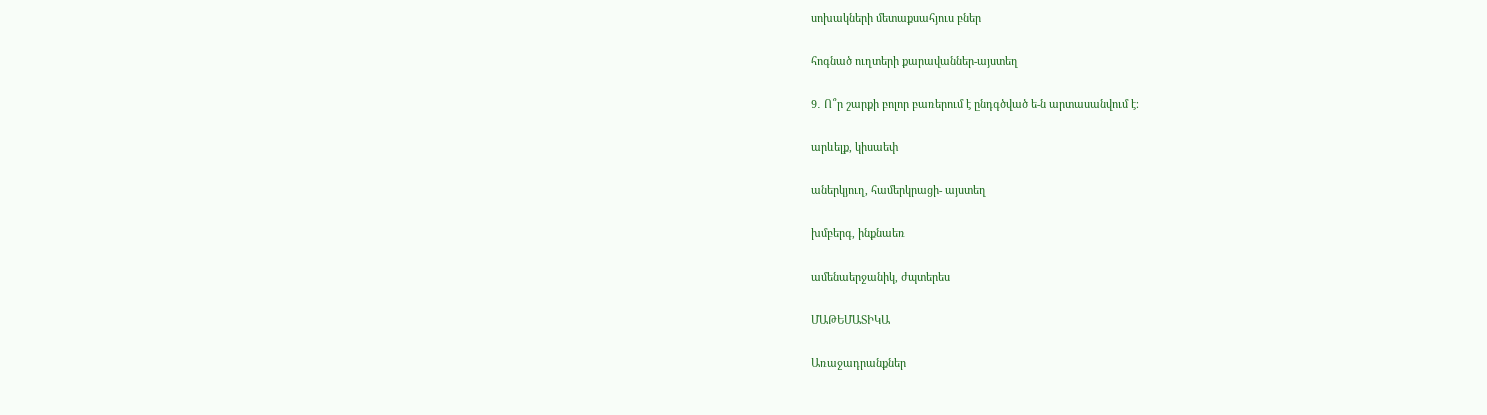սոխակների մետաքսահյուս բներ

հոգնած ուղտերի քարավաններ-այստեղ

9․ Ո՞ր շարքի բոլոր բառերում է ընդգծված ե-ն արտասանվում է։

արևելք, կիսաեփ

աներկյուղ, համերկրացի- այստեղ

խմբերգ, ինքնաեռ

ամենաերջանիկ, ժպտերես

ՄԱԹԵՄԱՏԻԿԱ

Առաջադրանքներ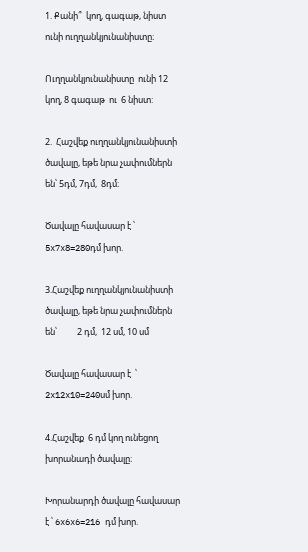1. Քանի՞  կող, գագաթ, նիստ  ունի ուղղանկյունանիստը։

Ուղղանկյունանիստը  ունի 12 կող, 8 գագաթ  ու  6 նիստ:

2.  Հաշվեք ուղղանկյունանիստի  ծավալը, եթե նրա չափումներն են՝ 5դմ, 7դմ,  8դմ։

Ծավալը հավասար է ՝  5x7x8=280դմ խոր.

3.Հաշվեք ուղղանկյունանիստի ծավալը, եթե նրա չափումներն են՝          2 դմ,  12 սմ, 10 սմ

Ծավալը հավասար է  ՝ 2x12x10=240սմ խոր.

4.Հաշվեք  6 դմ կող ունեցող  խորանադի ծավալը։

Խորանարդի ծավալը հավասար է ՝ 6x6x6=216 դմ խոր.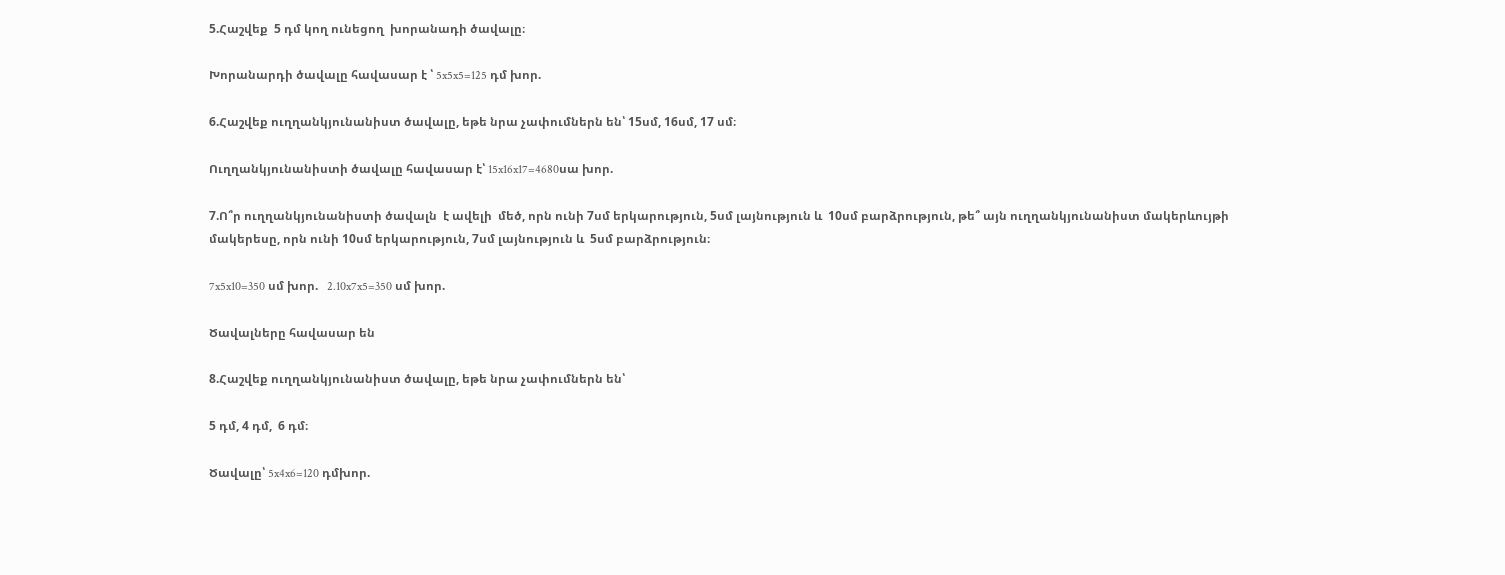5.Հաշվեք  5 դմ կող ունեցող  խորանադի ծավալը։

Խորանարդի ծավալը հավասար է ՝ 5x5x5=125 դմ խոր.

6.Հաշվեք ուղղանկյունանիստ ծավալը, եթե նրա չափումներն են՝ 15սմ, 16սմ, 17 սմ։

Ուղղանկյունանիստի ծավալը հավասար է՝ 15x16x17=4680սա խոր.

7.Ո՞ր ուղղանկյունանիստի ծավալն  է ավելի  մեծ, որն ունի 7սմ երկարություն, 5սմ լայնություն և  10սմ բարձրություն, թե՞ այն ուղղանկյունանիստ մակերևույթի մակերեսը, որն ունի 10սմ երկարություն, 7սմ լայնություն և  5սմ բարձրություն։

7x5x10=350 սմ խոր.   2.10x7x5=350 սմ խոր.

Ծավալները հավասար են

8.Հաշվեք ուղղանկյունանիստ ծավալը, եթե նրա չափումներն են՝

5 դմ, 4 դմ,  6 դմ։

Ծավալը՝ 5x4x6=120 դմխոր.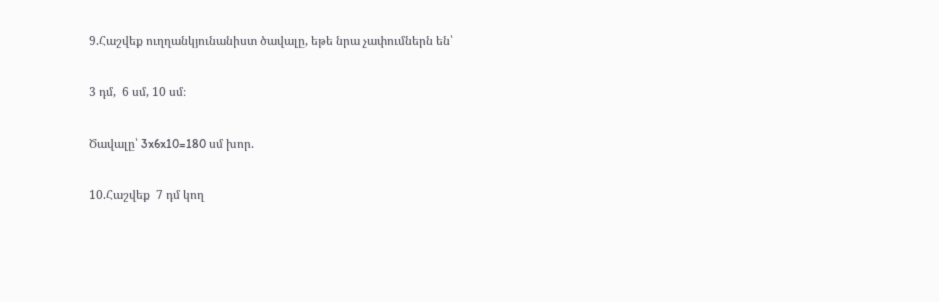9.Հաշվեք ուղղանկյունանիստ ծավալը, եթե նրա չափումներն են՝

3 դմ,  6 սմ, 10 սմ։

Ծավալը՝ 3x6x10=180 սմ խոր.

10.Հաշվեք  7 դմ կող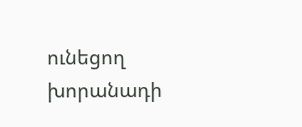ունեցող  խորանադի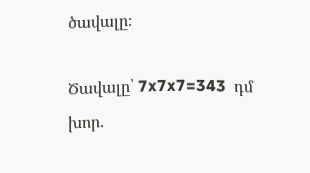ծավալը։

Ծավալը՝ 7x7x7=343  դմ խոր.